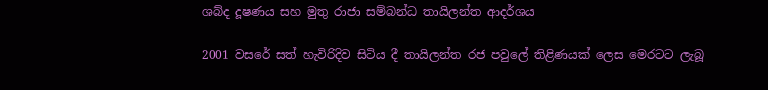ශබ්ද දූෂණය සහ මුතු රාජා සම්බන්ධ තායිලන්ත ආදර්ශය

2001 වසරේ සත් හැවිරිදිව සිටිය දී තායිලන්ත රජ පවුලේ තිළිණයක් ලෙස මෙරටට ලැබූ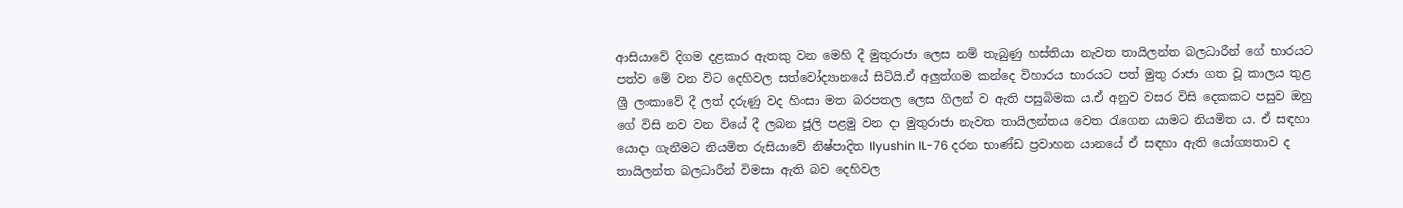ආසියාවේ දිගම දළකාර ඇතකු වන මෙහි දී මුතුරාජා ලෙස නම් තැබුණු හස්තියා නැවත තායිලන්ත බලධාරීන් ගේ භාරයට පත්ව මේ වන විට දෙහිවල සත්වෝද්‍යානයේ සිටියි.ඒ අලුත්ගම කන්දෙ විහාරය භාරයට පත් මුතු රාජා ගත වූ කාලය තුළ ශ්‍රී ලංකාවේ දී ලත් දරුණු වද හිංසා මත බරපතල ලෙස ගිලන් ව ඇති පසුබිමක ය.ඒ අනුව වසර විසි දෙකකට පසුව ඔහු ගේ විසි නව වන වියේ දී ලබන ජූලි පළමු වන දා මුතුරාජා නැවත තායිලන්තය වෙත රැගෙන යාමට නියමිත ය. ඒ සඳහා යොදා ගැනීමට නියමිත රුසියාවේ නිෂ්පාදිත Ilyushin IL-76 දරන භාණ්ඩ ප්‍රවාහන යානයේ ඒ සඳහා ඇති යෝග්‍යතාව ද තායිලන්ත බලධාරීන් විමසා ඇති බව දෙහිවල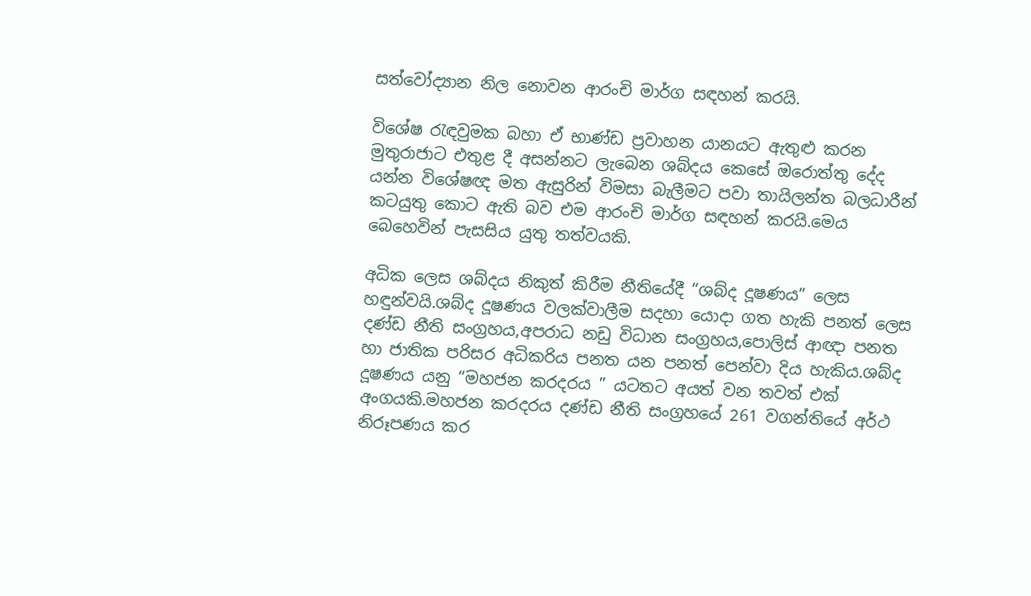සත්වෝද්‍යාන නිල නොවන ආරංචි මාර්ග සඳහන් කරයි.

විශේෂ රැඳවුමක බහා ඒ භාණ්ඩ ප්‍රවාහන යානයට ඇතුළු කරන මුතුරාජාට එතුළ දී අසන්නට ලැබෙන ශබ්දය කෙසේ ඔරොත්තු දේද යන්න විශේෂඥ මත ඇසුරින් විමසා බැලීමට පවා තායිලන්ත බලධාරීන් කටයුතු කොට ඇති බව එම ආරංචි මාර්ග සඳහන් කරයි.මෙය බෙහෙවින් පැසසිය යුතු තත්වයකි.

අධික ලෙස ශබ්දය නිකුත් කිරීම නීතියේදී “ශබ්ද දූෂණය” ලෙස හඳුන්වයි.ශබ්ද දූෂණය වලක්වාලීම සදහා යොදා ගත හැකි පනත් ලෙස දණ්ඩ නීති සංග්‍රහය,අපරාධ නඩු විධාන සංග්‍රහය,පොලිස් ආඥා පනත හා ජාතික පරිසර අධිකරිය පනත යන පනත් පෙන්වා දිය හැකිය.ශබ්ද දූෂණය යනු “මහජන කරදරය ” යටතට අයත් වන තවත් එක් අංගයකි.මහජන කරදරය දණ්ඩ නීති සංග්‍රහයේ 261 වගන්තියේ අර්ථ නිරූපණය කර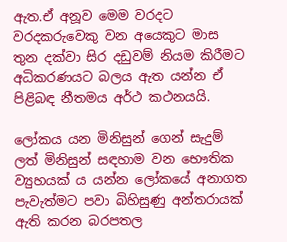ඇත.ඒ අනූව මෙම වරදට වරදකරුවෙකු වන අයෙකුට මාස තුන දක්වා සිර දඩුවම් නියම කිරීමට අධිකරණයට බලය ඇත යන්න ඒ පිළිබඳ නීතමය අර්ථ කථනයයි.

ලෝකය යන මිනිසුන් ගෙන් සැදුම් ලත් මිනිසුන් සඳහාම වන භෞතික ව්‍යුහයක් ය යන්න ලෝකයේ අනාගත පැවැත්මට පවා බිහිසුණු අන්තරායක් ඇති කරන බරපතල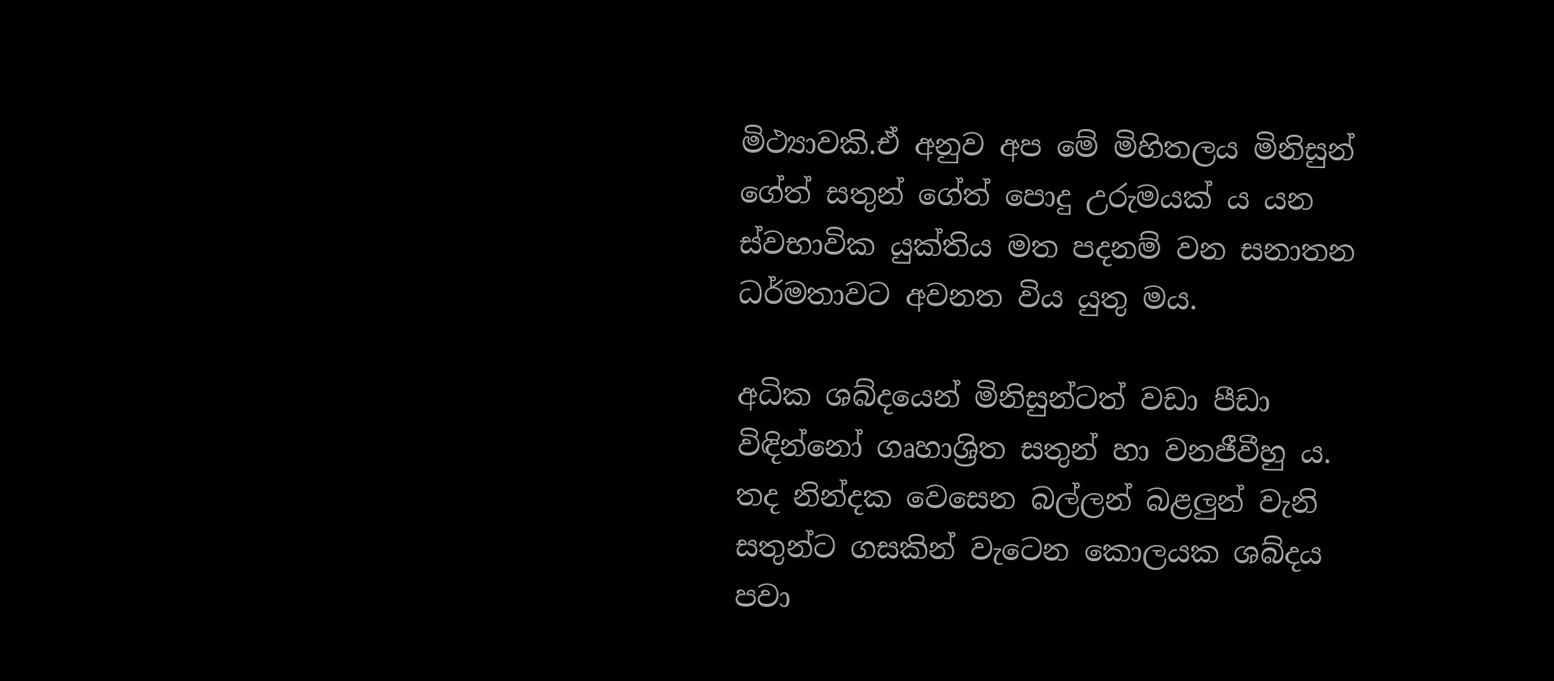මිථ්‍යාවකි.ඒ අනුව අප මේ මිහිතලය මිනිසුන් ගේත් සතුන් ගේත් පොදු උරුමයක් ය යන ස්වභාවික යුක්තිය මත පදනම් වන සනාතන ධර්මතාවට අවනත විය යුතු මය.

අධික ශබ්දයෙන් මිනිසුන්ටත් වඩා පීඩා විඳින්නෝ ගෘහාශ්‍රිත සතුන් හා වනජීවීහු ය. තද නින්දක වෙසෙන බල්ලන් බළලුන් වැනි සතුන්ට ගසකින් වැටෙන කොලයක ශබ්දය පවා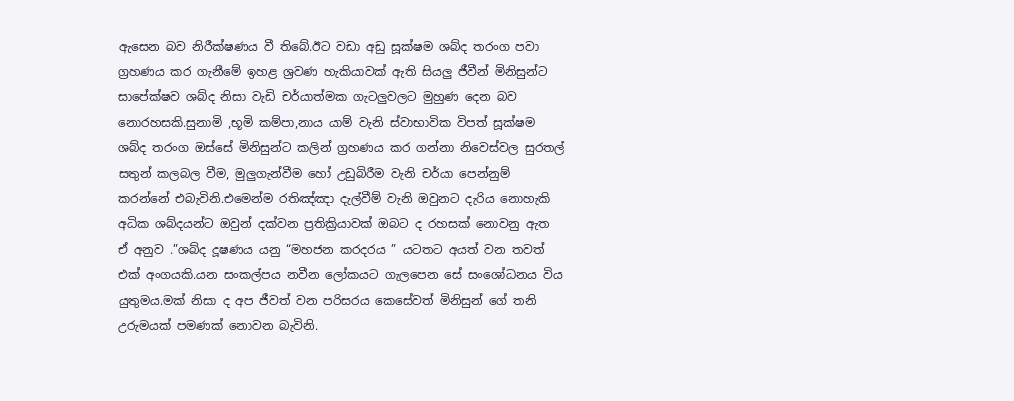ඇසෙන බව නිරීක්ෂණය වී තිබේ.ඊට වඩා අඩු සූක්ෂම ශබ්ද තරංග පවා ග්‍රහණය කර ගැනීමේ ඉහළ ශ්‍රවණ හැකියාවක් ඇති සියලු ජීවීන් මිනිසුන්ට සාපේක්ෂව ශබ්ද නිසා වැඩි චර්යාත්මක ගැටලුවලට මුහුණ දෙන බව නොරහසකි.සුනාමි ,භූමි කම්පා,නාය යාම් වැනි ස්වාභාවික විපත් සූක්ෂම ශබ්ද තරංග ඔස්සේ මිනිසුන්ට කලින් ග්‍රහණය කර ගන්නා නිවෙස්වල සුරතල් සතුන් කලබල වීම, මුලුගැන්වීම හෝ උඩුබිරීම වැනි චර්යා පෙන්නුම් කරන්නේ එබැවිනි.එමෙන්ම රතිඤ්ඤා දැල්වීම් වැනි ඔවුනට දැරිය නොහැකි අධික ශබ්දයන්ට ඔවුන් දක්වන ප්‍රතික්‍රියාවක් ඔබට ද රහසක් නොවනු ඇත ඒ අනුව .”ශබ්ද දූෂණය යනු “මහජන කරදරය ” යටතට අයත් වන තවත් එක් අංගයකි.යන සංකල්පය නවීන ලෝකයට ගැලපෙන සේ සංශෝධනය විය යුතුමය.මක් නිසා ද අප ජීවත් වන පරිසරය කෙසේවත් මිනිසුන් ගේ තනි උරුමයක් පමණක් නොවන බැවිනි.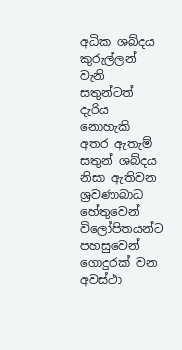අධික ශබ්දය කුරුල්ලන් වැනි සතුන්ටත් දැරිය නොහැකි අතර ඇතැම් සතුන් ශබ්දය නිසා ඇතිවන ශ්‍රවණාබාධ හේතුවෙන් විලෝපිතයන්ට පහසුවෙන් ගොදුරක් වන අවස්ථා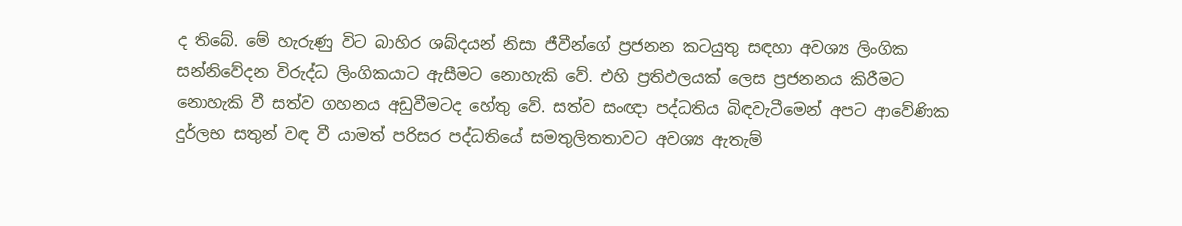ද තිබේ. මේ හැරුණු විට බාහිර ශබ්දයන් නිසා ජීවීන්ගේ ප්‍රජනන කටයුතු සඳහා අවශ්‍ය ලිංගික සන්නිවේදන විරුද්ධ ලිංගිකයාට ඇසීමට නොහැකි වේ. එහි ප්‍රතිඵලයක් ලෙස ප්‍රජනනය කිරීමට නොහැකි වී සත්ව ගහනය අඩුවීමටද හේතු වේ. සත්ව සංඥා පද්ධතිය බිඳවැටීමෙන් අපට ආවේණික දුර්ලභ සතුන් වඳ වී යාමත් පරිසර පද්ධතියේ සමතුලිතතාවට අවශ්‍ය ඇතැම්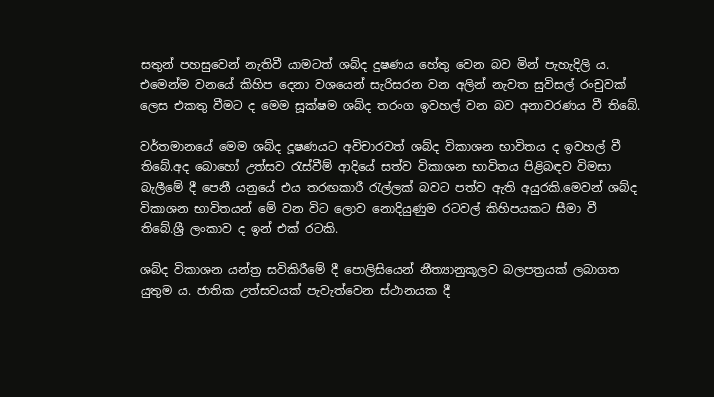සතුන් පහසුවෙන් නැතිවී යාමටත් ශබ්ද දුෂණය හේතු වෙන බව මින් පැහැදිලි ය. එමෙන්ම වනයේ කිහිප දෙනා වශයෙන් සැරිසරන වන අලින් නැවත සුවිසල් රංචුවක් ලෙස එකතු වීමට ද මෙම සූක්ෂම ශබ්ද තරංග ඉවහල් වන බව අනාවරණය වී තිබේ.

වර්තමානයේ මෙම ශබ්ද දූෂණයට අවිචාරවත් ශබ්ද විකාශන භාවිතය ද ඉවහල් වී තිබේ.අද බොහෝ උත්සව රැස්වීම් ආදියේ සත්ව විකාශන භාවිතය පිළිබඳව විමසා බැලීමේ දී පෙනී යනුයේ එය තරඟකාරී රැල්ලක් බවට පත්ව ඇති අයුරකි.මෙවන් ශබ්ද විකාශන භාවිතයන් මේ වන විට ලොව නොදියුණුම රටවල් කිහිපයකට සීමා වී තිබේ.ශ්‍රී ලංකාව ද ඉන් එක් රටකි.

ශබ්ද විකාශන යන්ත්‍ර සවිකිරීමේ දී පොලිසියෙන් නීත්‍යානුකූලව බලපත්‍රයක් ලබාගත යුතුම ය. ජාතික උත්සවයක් පැවැත්වෙන ස්ථානයක දී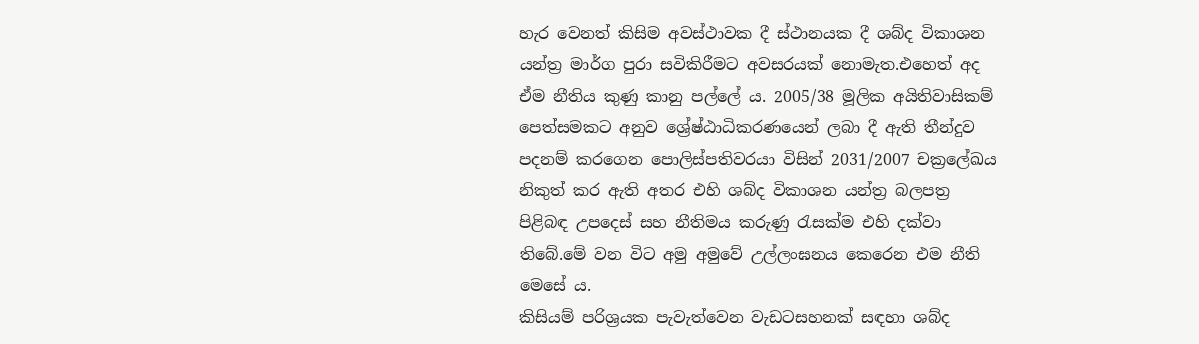හැර වෙනත් කිසිම අවස්ථාවක දී ස්ථානයක දී ශබ්ද විකාශන යන්ත්‍ර මාර්ග පුරා සවිකිරීමට අවසරයක් නොමැත.එහෙත් අද ඒම නීතිය කුණු කානු පල්ලේ ය. 2005/38 මූලික අයිතිවාසිකම් පෙත්සමකට අනුව ශ්‍රේෂ්ඨාධිකරණයෙන් ලබා දී ඇති තීන්දුව පදනම් කරගෙන පොලිස්පතිවරයා විසින් 2031/2007 චක්‍රලේඛය නිකුත් කර ඇති අතර එහි ශබ්ද විකාශන යන්ත්‍ර බලපත්‍ර පිළිබඳ උපදෙස් සහ නීතිමය කරුණු රැසක්ම එහි දක්වා තිබේ.මේ වන විට අමු අමුවේ උල්ලංඝනය කෙරෙන එම නීති මෙසේ ය.
කිසියම් පරිශ්‍රයක පැවැත්වෙන වැඩටසහනක් සඳහා ශබ්ද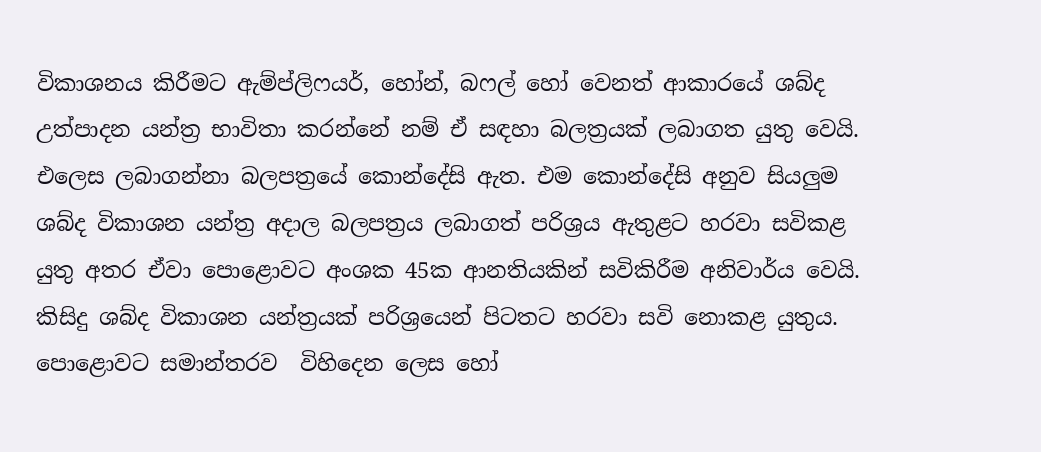විකාශනය කිරීමට ඇම්ප්ලිෆයර්, හෝන්, බෆල් හෝ වෙනත් ආකාරයේ ශබ්ද උත්පාදන යන්ත්‍ර භාවිතා කරන්නේ නම් ඒ සඳහා බලත්‍රයක් ලබාගත යුතු වෙයි. එලෙස ලබාගන්නා බලපත්‍රයේ කොන්දේසි ඇත. එම‌ කොන්දේසි අනුව සියලුම ශබ්ද විකාශන යන්ත්‍ර අදාල බලපත්‍රය ලබාගත් පරිශ්‍රය ඇතුළට හරවා සවිකළ යුතු අතර ඒවා පොළොවට අංශක 45ක ආනතියකින් සවිකිරීම අනිවාර්ය වෙයි. කිසිදු ශබ්ද විකාශන යන්ත්‍රයක් පරිශ්‍රයෙන් පිටතට හරවා සවි නොකළ යුතුය. පොළොවට සමාන්තරව  විහිදෙන ලෙස හෝ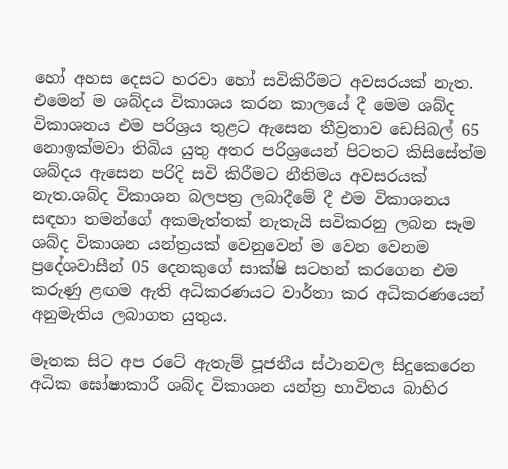හෝ අහස දෙසට හරවා හෝ සවිකිරීමට අවසරයක් නැත. එමෙන් ම ශබ්දය විකාශය කරන කාලයේ දී මෙම ශබ්ද විකාශනය එම පරිශ්‍රය තුළට ඇසෙන තීව්‍රතාව ඩෙසිබල් 65 නොඉක්මවා තිබිය යුතු අතර පරිශ්‍රයෙන් පිටතට කිසිසේත්ම ශබ්දය ඇසෙන පරිදි සවි කිරීමට නීතිමය අවසරයක් නැත.ශබ්ද විකාශන බලපත්‍ර ලබාදීමේ දී එම විකාශනය සඳහා තමන්ගේ අකමැත්තක් නැතැයි සවිකරනු ලබන සෑම ශබ්ද විකාශන යන්ත්‍රයක් වෙනුවෙන් ම වෙන වෙනම ප්‍රදේශවාසීන් 05 දෙනකුගේ සාක්ෂි සටහන් කරගෙන එම කරුණු ළඟම ඇති අධිකරණයට වාර්තා කර අධිකරණයෙන් අනුමැතිය ලබාගත යුතුය.

මෑතක සිට අප රටේ ඇතැම් පූජනීය ස්ථානවල සිදුකෙරෙන අධික ඝෝෂාකාරී ශබ්ද විකාශන යන්ත්‍ර භාවිතය බාහිර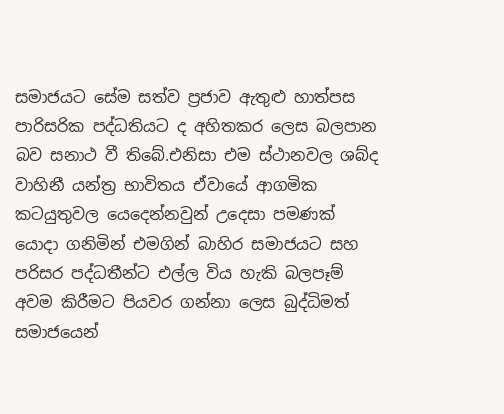සමාජයට සේම සත්ව ප්‍රජාව ඇතුළු හාත්පස පාරිසරික පද්ධතියට ද අහිතකර ලෙස බලපාන බව සනාථ වී තිබේ.එනිසා එම ස්ථානවල ශබ්ද වාහිනී යන්ත්‍ර භාවිතය ඒවායේ ආගමික කටයුතුවල යෙදෙන්නවුන් උදෙසා පමණක් යොදා ගනිමින් එමගින් බාහිර සමාජයට සහ පරිසර පද්ධතීන්ට එල්ල විය හැකි බලපෑම් අවම කිරීමට පියවර ගන්නා ලෙස බුද්ධිමත් සමාජයෙන්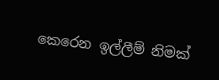කෙරෙන ඉල්ලීම් නිමක්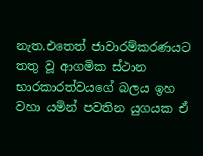නැත.එතෙත් ජාවාරම්කරණයට තතු වූ ආගමික ස්ථාන භාරකාරත්වයගේ බලය ඉහ වහා යමින් පවතින යුගයක ඒ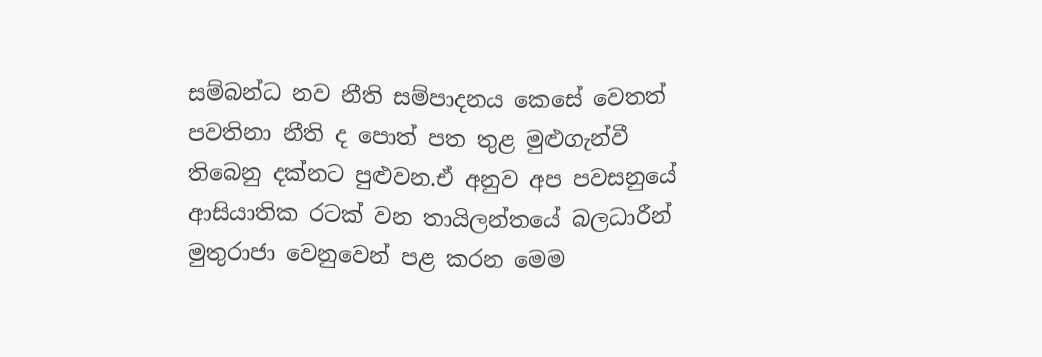සම්බන්ධ නව නීති සම්පාදනය කෙසේ වෙතත් පවතිනා නීති ද පොත් පත තුළ මුළුගැන්වී තිබෙනු දක්නට පුළුවන.ඒ අනුව අප පවසනුයේ ආසියාතික රටක් වන තායිලන්තයේ බලධාරීන් මුතුරාජා වෙනුවෙන් පළ කරන මෙම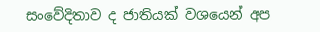සංවේදිතාව ද ජාතියක් වශයෙන් අප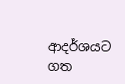ආදර්ශයට ගත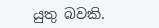යුතු බවකි.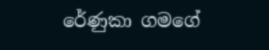රේණුකා ගමගේ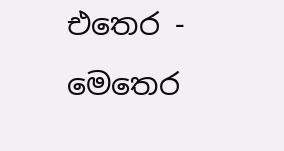එතෙර - මෙතෙර